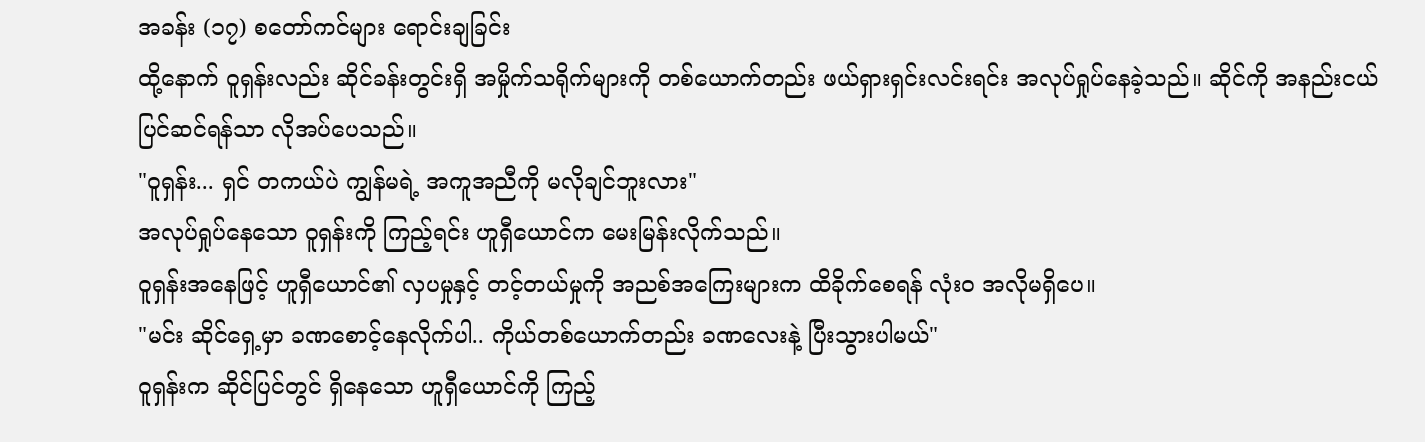အခန်း (၁၇) စတော်ကင်များ ရောင်းချခြင်း
ထို့နောက် ဝူရှန်းလည်း ဆိုင်ခန်းတွင်းရှိ အမှိုက်သရိုက်များကို တစ်ယောက်တည်း ဖယ်ရှားရှင်းလင်းရင်း အလုပ်ရှုပ်နေခဲ့သည်။ ဆိုင်ကို အနည်းငယ် ပြင်ဆင်ရန်သာ လိုအပ်ပေသည်။
"ဝူရှန်း... ရှင် တကယ်ပဲ ကျွန်မရဲ့ အကူအညီကို မလိုချင်ဘူးလား"
အလုပ်ရှုပ်နေသော ဝူရှန်းကို ကြည့်ရင်း ဟူရှီယောင်က မေးမြန်းလိုက်သည်။
ဝူရှန်းအနေဖြင့် ဟူရှီယောင်၏ လှပမှုနှင့် တင့်တယ်မှုကို အညစ်အကြေးများက ထိခိုက်စေရန် လုံးဝ အလိုမရှိပေ။
"မင်း ဆိုင်ရှေ့မှာ ခဏစောင့်နေလိုက်ပါ.. ကိုယ်တစ်ယောက်တည်း ခဏလေးနဲ့ ပြီးသွားပါမယ်"
ဝူရှန်းက ဆိုင်ပြင်တွင် ရှိနေသော ဟူရှီယောင်ကို ကြည့်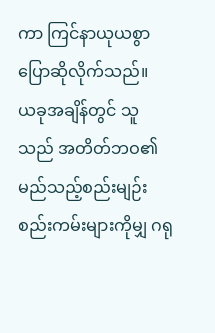ကာ ကြင်နာယုယစွာ ပြောဆိုလိုက်သည်။
ယခုအချိန်တွင် သူသည် အတိတ်ဘဝ၏ မည်သည့်စည်းမျဉ်းစည်းကမ်းများကိုမျှ ဂရု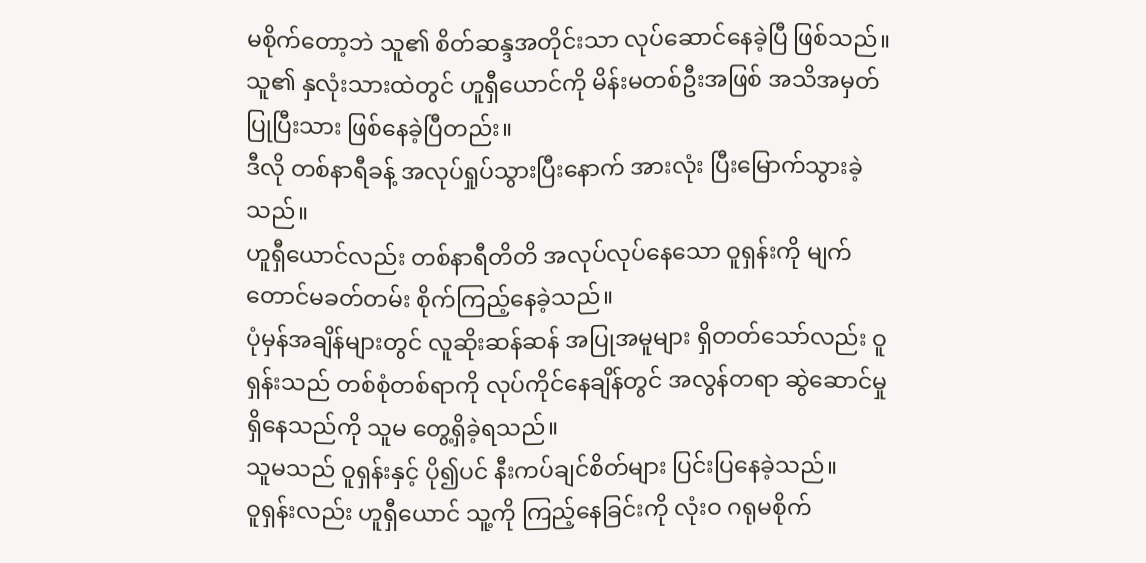မစိုက်တော့ဘဲ သူ၏ စိတ်ဆန္ဒအတိုင်းသာ လုပ်ဆောင်နေခဲ့ပြီ ဖြစ်သည်။
သူ၏ နှလုံးသားထဲတွင် ဟူရှီယောင်ကို မိန်းမတစ်ဦးအဖြစ် အသိအမှတ်ပြုပြီးသား ဖြစ်နေခဲ့ပြီတည်း။
ဒီလို တစ်နာရီခန့် အလုပ်ရှုပ်သွားပြီးနောက် အားလုံး ပြီးမြောက်သွားခဲ့သည်။
ဟူရှီယောင်လည်း တစ်နာရီတိတိ အလုပ်လုပ်နေသော ဝူရှန်းကို မျက်တောင်မခတ်တမ်း စိုက်ကြည့်နေခဲ့သည်။
ပုံမှန်အချိန်များတွင် လူဆိုးဆန်ဆန် အပြုအမူများ ရှိတတ်သော်လည်း ဝူရှန်းသည် တစ်စုံတစ်ရာကို လုပ်ကိုင်နေချိန်တွင် အလွန်တရာ ဆွဲဆောင်မှု ရှိနေသည်ကို သူမ တွေ့ရှိခဲ့ရသည်။
သူမသည် ဝူရှန်းနှင့် ပို၍ပင် နီးကပ်ချင်စိတ်များ ပြင်းပြနေခဲ့သည်။
ဝူရှန်းလည်း ဟူရှီယောင် သူ့ကို ကြည့်နေခြင်းကို လုံးဝ ဂရုမစိုက်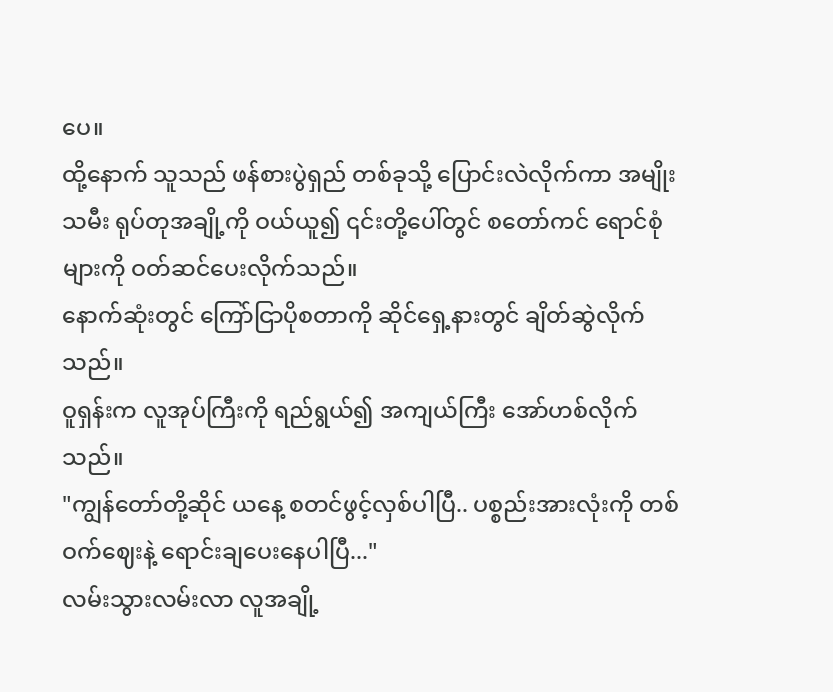ပေ။
ထို့နောက် သူသည် ဖန်စားပွဲရှည် တစ်ခုသို့ ပြောင်းလဲလိုက်ကာ အမျိုးသမီး ရုပ်တုအချို့ကို ဝယ်ယူ၍ ၎င်းတို့ပေါ်တွင် စတော်ကင် ရောင်စုံများကို ဝတ်ဆင်ပေးလိုက်သည်။
နောက်ဆုံးတွင် ကြော်ငြာပိုစတာကို ဆိုင်ရှေ့နားတွင် ချိတ်ဆွဲလိုက်သည်။
ဝူရှန်းက လူအုပ်ကြီးကို ရည်ရွယ်၍ အကျယ်ကြီး အော်ဟစ်လိုက်သည်။
"ကျွန်တော်တို့ဆိုင် ယနေ့ စတင်ဖွင့်လှစ်ပါပြီ.. ပစ္စည်းအားလုံးကို တစ်ဝက်ဈေးနဲ့ ရောင်းချပေးနေပါပြီ..."
လမ်းသွားလမ်းလာ လူအချို့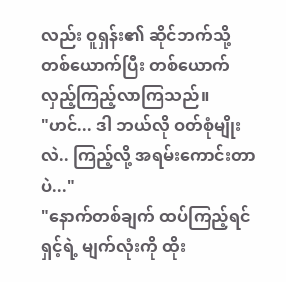လည်း ဝူရှန်း၏ ဆိုင်ဘက်သို့ တစ်ယောက်ပြီး တစ်ယောက် လှည့်ကြည့်လာကြသည်။
"ဟင်... ဒါ ဘယ်လို ဝတ်စုံမျိုးလဲ.. ကြည့်လို့ အရမ်းကောင်းတာပဲ..."
"နောက်တစ်ချက် ထပ်ကြည့်ရင် ရှင့်ရဲ့ မျက်လုံးကို ထိုး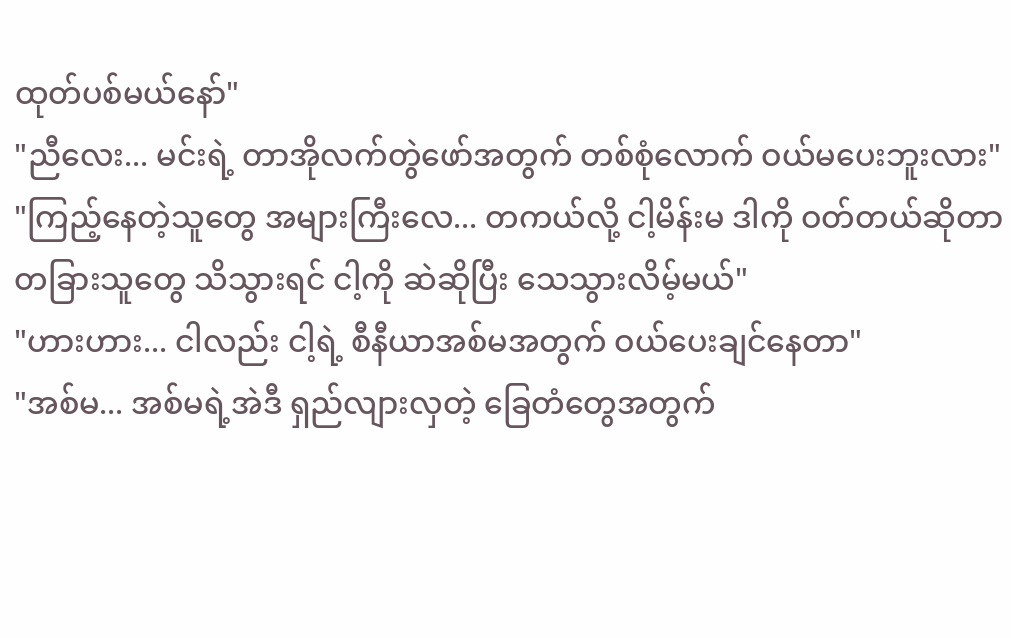ထုတ်ပစ်မယ်နော်"
"ညီလေး... မင်းရဲ့ တာအိုလက်တွဲဖော်အတွက် တစ်စုံလောက် ဝယ်မပေးဘူးလား"
"ကြည့်နေတဲ့သူတွေ အများကြီးလေ... တကယ်လို့ ငါ့မိန်းမ ဒါကို ဝတ်တယ်ဆိုတာ တခြားသူတွေ သိသွားရင် ငါ့ကို ဆဲဆိုပြီး သေသွားလိမ့်မယ်"
"ဟားဟား... ငါလည်း ငါ့ရဲ့ စီနီယာအစ်မအတွက် ဝယ်ပေးချင်နေတာ"
"အစ်မ... အစ်မရဲ့အဲဒီ ရှည်လျားလှတဲ့ ခြေတံတွေအတွက်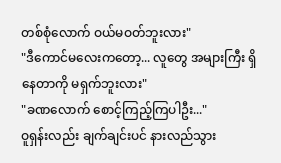တစ်စုံလောက် ဝယ်မဝတ်ဘူးလား"
"ဒီကောင်မလေးကတော့... လူတွေ အများကြီး ရှိနေတာကို မရှက်ဘူးလား"
"ခဏလောက် စောင့်ကြည့်ကြပါဦး..."
ဝူရှန်းလည်း ချက်ချင်းပင် နားလည်သွား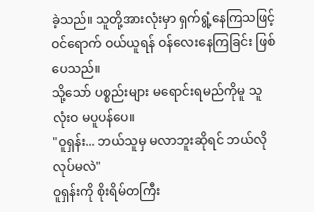ခဲ့သည်။ သူတို့အားလုံးမှာ ရှက်ရွံ့နေကြသဖြင့် ဝင်ရောက် ဝယ်ယူရန် ဝန်လေးနေကြခြင်း ဖြစ်ပေသည်။
သို့သော် ပစ္စည်းများ မရောင်းရမည်ကိုမူ သူ လုံးဝ မပူပန်ပေ။
"ဝူရှန်း... ဘယ်သူမှ မလာဘူးဆိုရင် ဘယ်လိုလုပ်မလဲ"
ဝူရှန်းကို စိုးရိမ်တကြီး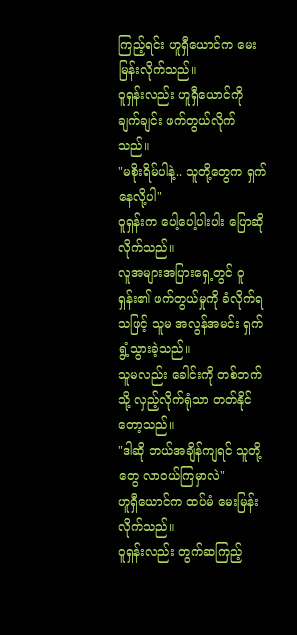ကြည့်ရင်း ဟူရှီယောင်က မေးမြန်းလိုက်သည်။
ဝူရှန်းလည်း ဟူရှီယောင်ကို ချက်ချင်း ဖက်တွယ်လိုက်သည်။
"မစိုးရိမ်ပါနဲ့.. သူတို့တွေက ရှက်နေလို့ပါ"
ဝူရှန်းက ပေါ့ပေါ့ပါးပါး ပြောဆိုလိုက်သည်။
လူအများအပြားရှေ့တွင် ဝူရှန်း၏ ဖက်တွယ်မှုကို ခံလိုက်ရသဖြင့် သူမ အလွန်အမင်း ရှက်ရွံ့သွားခဲ့သည်။
သူမလည်း ခေါင်းကို တစ်ဘက်သို့ လှည့်လိုက်ရုံသာ တတ်နိုင်တော့သည်။
"ဒါဆို ဘယ်အချိန်ကျရင် သူတို့တွေ လာဝယ်ကြမှာလဲ"
ဟူရှီယောင်က ထပ်မံ မေးမြန်းလိုက်သည်။
ဝူရှန်းလည်း တွက်ဆကြည့်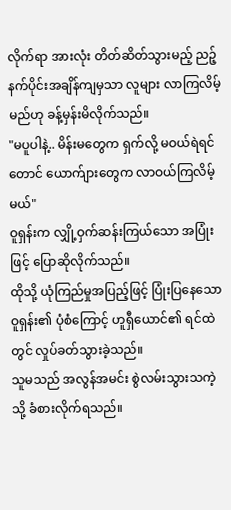လိုက်ရာ အားလုံး တိတ်ဆိတ်သွားမည့် ညဉ့်နက်ပိုင်းအချိန်ကျမှသာ လူများ လာကြလိမ့်မည်ဟု ခန့်မှန်းမိလိုက်သည်။
"မပူပါနဲ့.. မိန်းမတွေက ရှက်လို့ မဝယ်ရဲရင်တောင် ယောက်ျားတွေက လာဝယ်ကြလိမ့်မယ်"
ဝူရှန်းက လျှို့ဝှက်ဆန်းကြယ်သော အပြုံးဖြင့် ပြောဆိုလိုက်သည်။
ထိုသို့ ယုံကြည်မှုအပြည့်ဖြင့် ပြုံးပြနေသော ဝူရှန်း၏ ပုံစံကြောင့် ဟူရှီယောင်၏ ရင်ထဲတွင် လှုပ်ခတ်သွားခဲ့သည်။
သူမသည် အလွန်အမင်း စွဲလမ်းသွားသကဲ့သို့ ခံစားလိုက်ရသည်။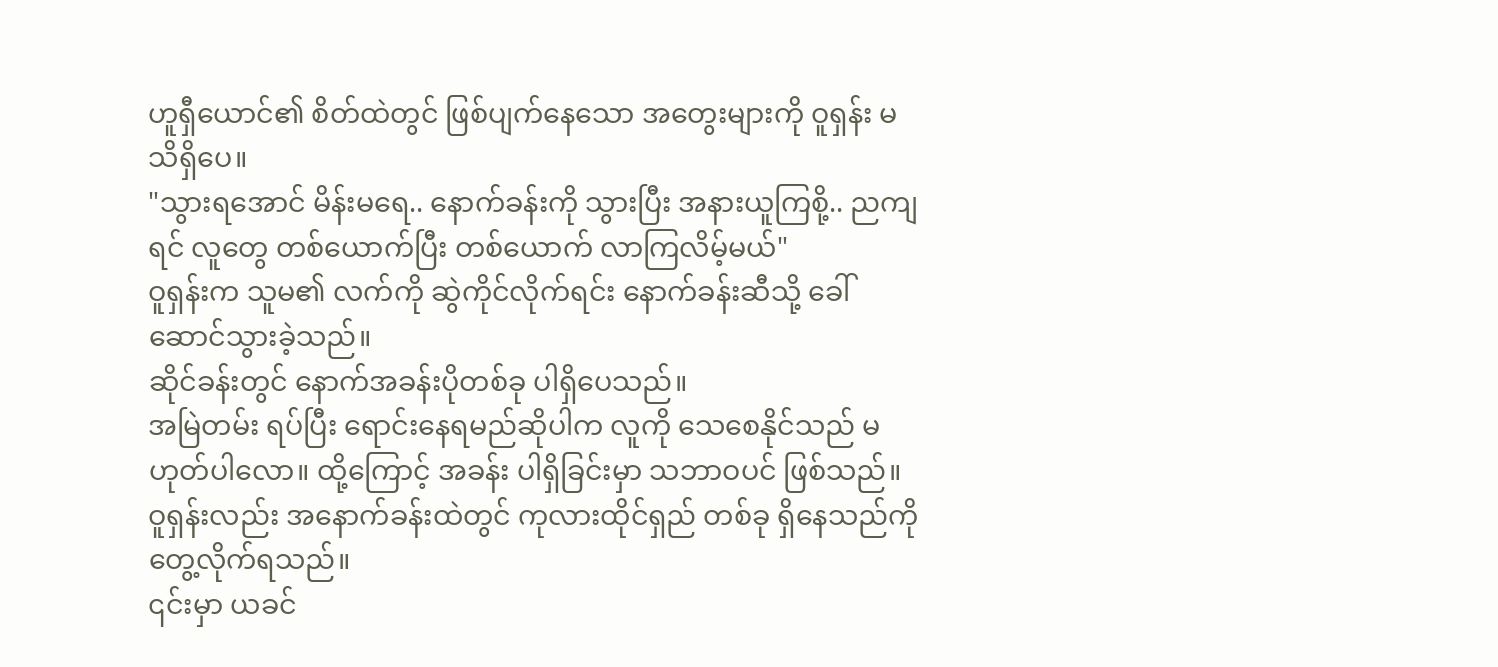ဟူရှီယောင်၏ စိတ်ထဲတွင် ဖြစ်ပျက်နေသော အတွေးများကို ဝူရှန်း မသိရှိပေ။
"သွားရအောင် မိန်းမရေ.. နောက်ခန်းကို သွားပြီး အနားယူကြစို့.. ညကျရင် လူတွေ တစ်ယောက်ပြီး တစ်ယောက် လာကြလိမ့်မယ်"
ဝူရှန်းက သူမ၏ လက်ကို ဆွဲကိုင်လိုက်ရင်း နောက်ခန်းဆီသို့ ခေါ်ဆောင်သွားခဲ့သည်။
ဆိုင်ခန်းတွင် နောက်အခန်းပိုတစ်ခု ပါရှိပေသည်။
အမြဲတမ်း ရပ်ပြီး ရောင်းနေရမည်ဆိုပါက လူကို သေစေနိုင်သည် မဟုတ်ပါလော။ ထို့ကြောင့် အခန်း ပါရှိခြင်းမှာ သဘာဝပင် ဖြစ်သည်။
ဝူရှန်းလည်း အနောက်ခန်းထဲတွင် ကုလားထိုင်ရှည် တစ်ခု ရှိနေသည်ကို တွေ့လိုက်ရသည်။
၎င်းမှာ ယခင်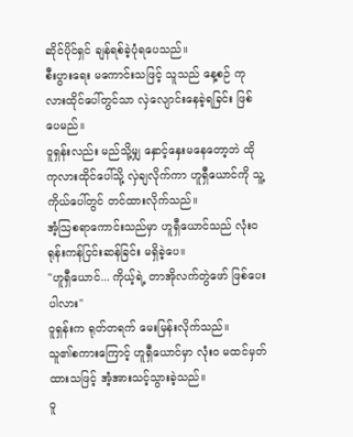ဆိုင်ပိုင်ရှင် ချန်ရစ်ခဲ့ပုံရပေသည်။
စီးပွားရေး မကောင်းသဖြင့် သူသည် နေ့စဉ် ကုလားထိုင်ပေါ်တွင်သာ လှဲလျောင်းနေခဲ့ရခြင်း ဖြစ်ပေမည်။
ဝူရှန်းလည်း မည်သို့မျှ နှောင့်နှေးမနေတော့ဘဲ ထိုကုလားထိုင်ပေါ်သို့ လှဲချလိုက်ကာ ဟူရှီယောင်ကို သူ့ကိုယ်ပေါ်တွင် တင်ထားလိုက်သည်။
အံ့သြစရာကောင်းသည်မှာ ဟူရှီယောင်သည် လုံးဝ ရုန်းကန်ငြင်းဆန်ခြင်း မရှိခဲ့ပေ။
"ဟူရှီယောင်... ကိုယ့်ရဲ့ တာအိုလက်တွဲဖော် ဖြစ်ပေးပါလား"
ဝူရှန်းက ရုတ်တရက် မေးမြန်းလိုက်သည်။
သူ၏စကားကြောင့် ဟူရှီယောင်မှာ လုံးဝ မထင်မှတ်ထားသဖြင့် အံ့အားသင့်သွားခဲ့သည်။
ဝူ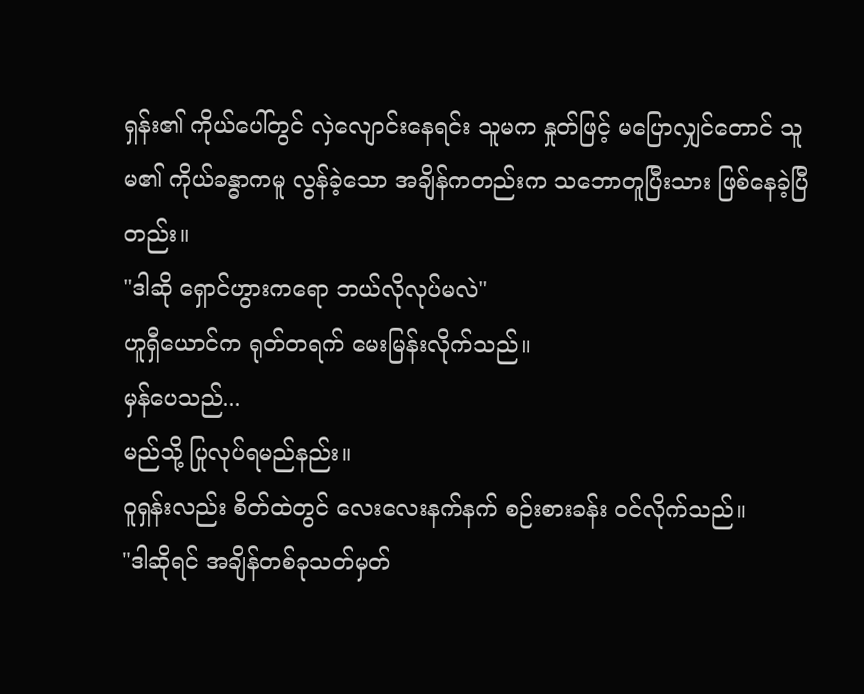ရှန်း၏ ကိုယ်ပေါ်တွင် လှဲလျောင်းနေရင်း သူမက နှုတ်ဖြင့် မပြောလျှင်တောင် သူမ၏ ကိုယ်ခန္ဓာကမူ လွန်ခဲ့သော အချိန်ကတည်းက သဘောတူပြီးသား ဖြစ်နေခဲ့ပြီတည်း။
"ဒါဆို ရှောင်ဟွားကရော ဘယ်လိုလုပ်မလဲ"
ဟူရှီယောင်က ရုတ်တရက် မေးမြန်းလိုက်သည်။
မှန်ပေသည်...
မည်သို့ ပြုလုပ်ရမည်နည်း။
ဝူရှန်းလည်း စိတ်ထဲတွင် လေးလေးနက်နက် စဉ်းစားခန်း ဝင်လိုက်သည်။
"ဒါဆိုရင် အချိန်တစ်ခုသတ်မှတ်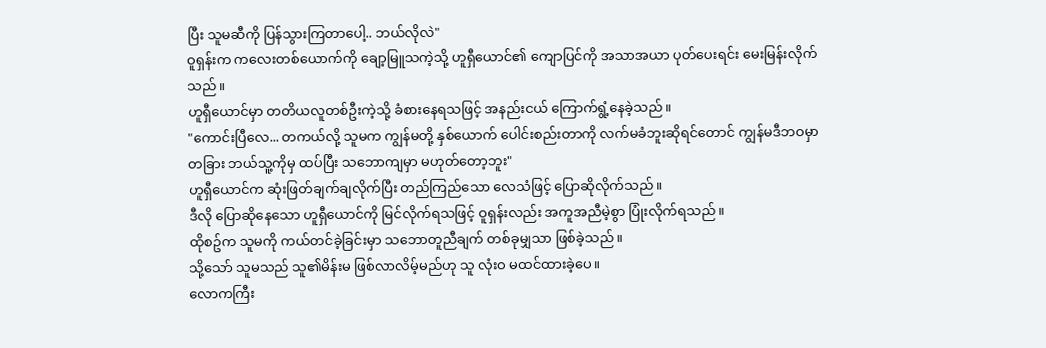ပြီး သူမဆီကို ပြန်သွားကြတာပေါ့.. ဘယ်လိုလဲ"
ဝူရှန်းက ကလေးတစ်ယောက်ကို ချော့မြူသကဲ့သို့ ဟူရှီယောင်၏ ကျောပြင်ကို အသာအယာ ပုတ်ပေးရင်း မေးမြန်းလိုက်သည်။
ဟူရှီယောင်မှာ တတိယလူတစ်ဦးကဲ့သို့ ခံစားနေရသဖြင့် အနည်းငယ် ကြောက်ရွံ့နေခဲ့သည်။
"ကောင်းပြီလေ... တကယ်လို့ သူမက ကျွန်မတို့ နှစ်ယောက် ပေါင်းစည်းတာကို လက်မခံဘူးဆိုရင်တောင် ကျွန်မဒီဘဝမှာ တခြား ဘယ်သူ့ကိုမှ ထပ်ပြီး သဘောကျမှာ မဟုတ်တော့ဘူး"
ဟူရှီယောင်က ဆုံးဖြတ်ချက်ချလိုက်ပြီး တည်ကြည်သော လေသံဖြင့် ပြောဆိုလိုက်သည်။
ဒီလို ပြောဆိုနေသော ဟူရှီယောင်ကို မြင်လိုက်ရသဖြင့် ဝူရှန်းလည်း အကူအညီမဲ့စွာ ပြုံးလိုက်ရသည်။
ထိုစဥ်က သူမကို ကယ်တင်ခဲ့ခြင်းမှာ သဘောတူညီချက် တစ်ခုမျှသာ ဖြစ်ခဲ့သည်။
သို့သော် သူမသည် သူ၏မိန်းမ ဖြစ်လာလိမ့်မည်ဟု သူ လုံးဝ မထင်ထားခဲ့ပေ။
လောကကြီး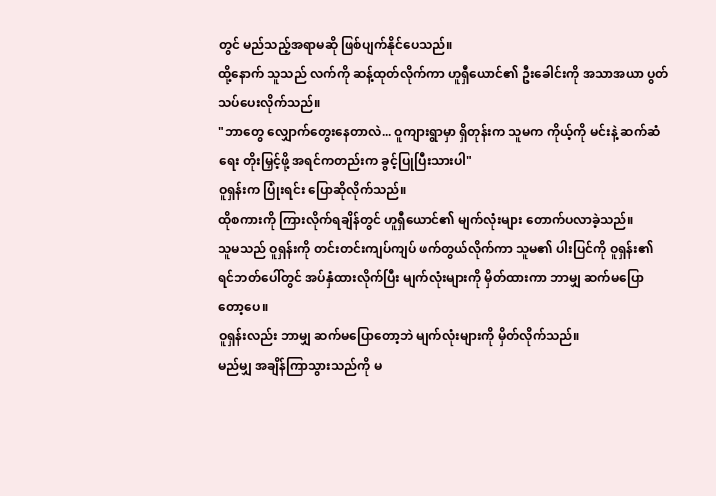တွင် မည်သည့်အရာမဆို ဖြစ်ပျက်နိုင်ပေသည်။
ထို့နောက် သူသည် လက်ကို ဆန့်ထုတ်လိုက်ကာ ဟူရှီယောင်၏ ဦးခေါင်းကို အသာအယာ ပွတ်သပ်ပေးလိုက်သည်။
"ဘာတွေ လျှောက်တွေးနေတာလဲ... ဝူကျားရွာမှာ ရှိတုန်းက သူမက ကိုယ့်ကို မင်းနဲ့ ဆက်ဆံရေး တိုးမြှင့်ဖို့ အရင်ကတည်းက ခွင့်ပြုပြီးသားပါ"
ဝူရှန်းက ပြုံးရင်း ပြောဆိုလိုက်သည်။
ထိုစကားကို ကြားလိုက်ရချိန်တွင် ဟူရှီယောင်၏ မျက်လုံးများ တောက်ပလာခဲ့သည်။
သူမသည် ဝူရှန်းကို တင်းတင်းကျပ်ကျပ် ဖက်တွယ်လိုက်ကာ သူမ၏ ပါးပြင်ကို ဝူရှန်း၏ ရင်ဘတ်ပေါ်တွင် အပ်နှံထားလိုက်ပြီး မျက်လုံးများကို မှိတ်ထားကာ ဘာမျှ ဆက်မပြောတော့ပေ။
ဝူရှန်းလည်း ဘာမျှ ဆက်မပြောတော့ဘဲ မျက်လုံးများကို မှိတ်လိုက်သည်။
မည်မျှ အချိန်ကြာသွားသည်ကို မ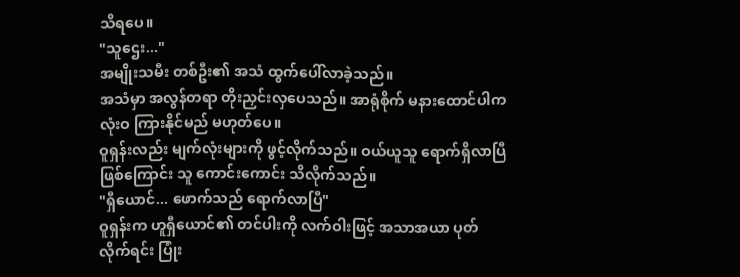သိရပေ။
"သူဌေး..."
အမျိုးသမီး တစ်ဦး၏ အသံ ထွက်ပေါ်လာခဲ့သည်။
အသံမှာ အလွန်တရာ တိုးညှင်းလှပေသည်။ အာရုံစိုက် မနားထောင်ပါက လုံးဝ ကြားနိုင်မည် မဟုတ်ပေ။
ဝူရှန်းလည်း မျက်လုံးများကို ဖွင့်လိုက်သည်။ ဝယ်ယူသူ ရောက်ရှိလာပြီ ဖြစ်ကြောင်း သူ ကောင်းကောင်း သိလိုက်သည်။
"ရှီယောင်... ဖောက်သည် ရောက်လာပြီ"
ဝူရှန်းက ဟူရှီယောင်၏ တင်ပါးကို လက်ဝါးဖြင့် အသာအယာ ပုတ်လိုက်ရင်း ပြုံး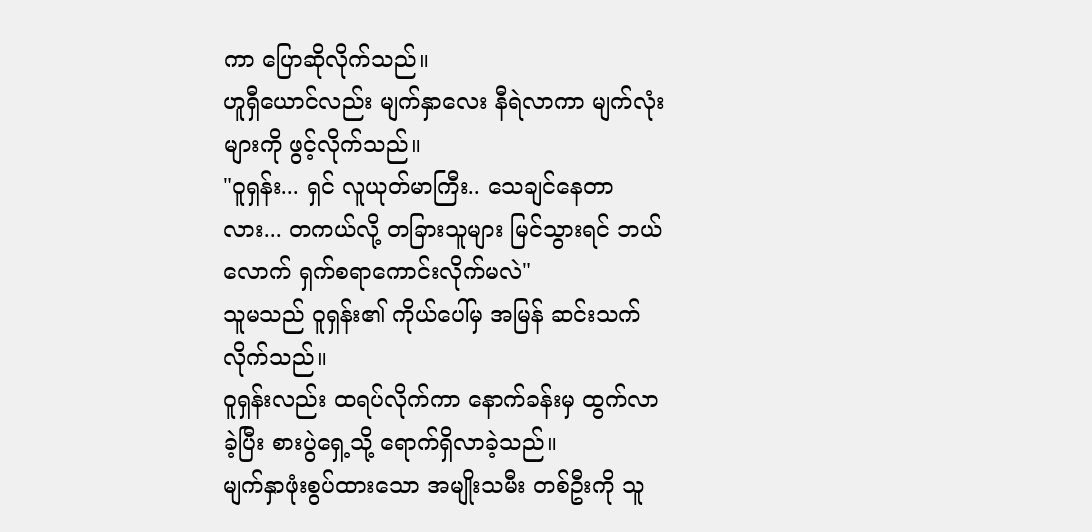ကာ ပြောဆိုလိုက်သည်။
ဟူရှီယောင်လည်း မျက်နှာလေး နီရဲလာကာ မျက်လုံးများကို ဖွင့်လိုက်သည်။
"ဝူရှန်း... ရှင် လူယုတ်မာကြီး.. သေချင်နေတာလား... တကယ်လို့ တခြားသူများ မြင်သွားရင် ဘယ်လောက် ရှက်စရာကောင်းလိုက်မလဲ"
သူမသည် ဝူရှန်း၏ ကိုယ်ပေါ်မှ အမြန် ဆင်းသက်လိုက်သည်။
ဝူရှန်းလည်း ထရပ်လိုက်ကာ နောက်ခန်းမှ ထွက်လာခဲ့ပြီး စားပွဲရှေ့သို့ ရောက်ရှိလာခဲ့သည်။
မျက်နှာဖုံးစွပ်ထားသော အမျိုးသမီး တစ်ဦးကို သူ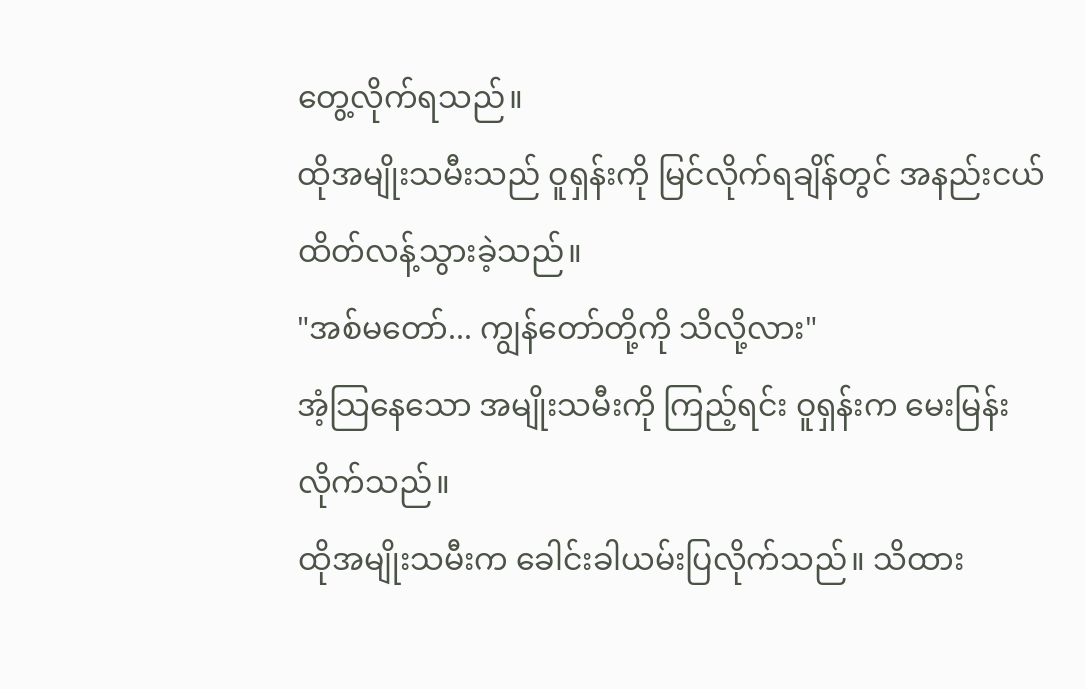တွေ့လိုက်ရသည်။
ထိုအမျိုးသမီးသည် ဝူရှန်းကို မြင်လိုက်ရချိန်တွင် အနည်းငယ် ထိတ်လန့်သွားခဲ့သည်။
"အစ်မတော်... ကျွန်တော်တို့ကို သိလို့လား"
အံ့သြနေသော အမျိုးသမီးကို ကြည့်ရင်း ဝူရှန်းက မေးမြန်းလိုက်သည်။
ထိုအမျိုးသမီးက ခေါင်းခါယမ်းပြလိုက်သည်။ သိထား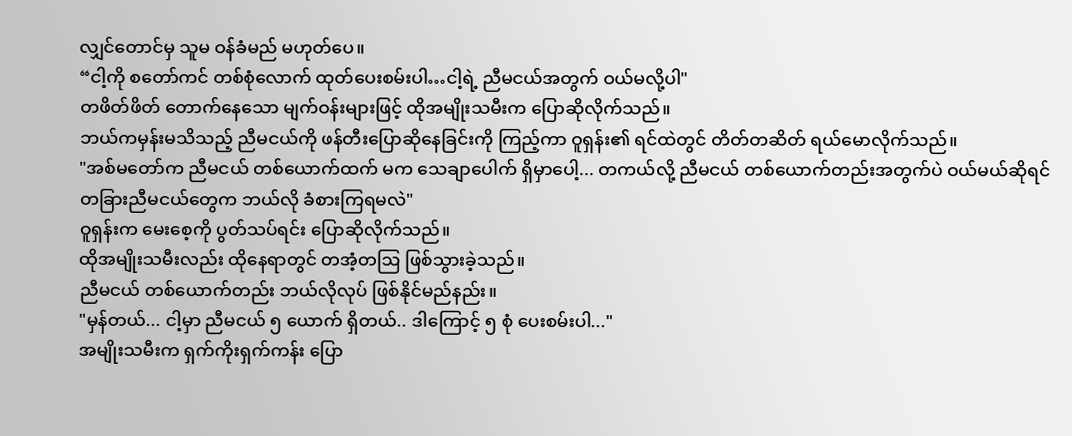လျှင်တောင်မှ သူမ ဝန်ခံမည် မဟုတ်ပေ။
“ငါ့ကို စတော်ကင် တစ်စုံလောက် ထုတ်ပေးစမ်းပါ…ငါ့ရဲ့ ညီမငယ်အတွက် ဝယ်မလို့ပါ"
တဖိတ်ဖိတ် တောက်နေသော မျက်ဝန်းများဖြင့် ထိုအမျိုးသမီးက ပြောဆိုလိုက်သည်။
ဘယ်ကမှန်းမသိသည့် ညီမငယ်ကို ဖန်တီးပြောဆိုနေခြင်းကို ကြည့်ကာ ဝူရှန်း၏ ရင်ထဲတွင် တိတ်တဆိတ် ရယ်မောလိုက်သည်။
"အစ်မတော်က ညီမငယ် တစ်ယောက်ထက် မက သေချာပေါက် ရှိမှာပေါ့... တကယ်လို့ ညီမငယ် တစ်ယောက်တည်းအတွက်ပဲ ဝယ်မယ်ဆိုရင် တခြားညီမငယ်တွေက ဘယ်လို ခံစားကြရမလဲ"
ဝူရှန်းက မေးစေ့ကို ပွတ်သပ်ရင်း ပြောဆိုလိုက်သည်။
ထိုအမျိုးသမီးလည်း ထိုနေရာတွင် တအံ့တဩ ဖြစ်သွားခဲ့သည်။
ညီမငယ် တစ်ယောက်တည်း ဘယ်လိုလုပ် ဖြစ်နိုင်မည်နည်း။
"မှန်တယ်... ငါ့မှာ ညီမငယ် ၅ ယောက် ရှိတယ်.. ဒါကြောင့် ၅ စုံ ပေးစမ်းပါ..."
အမျိုးသမီးက ရှက်ကိုးရှက်ကန်း ပြော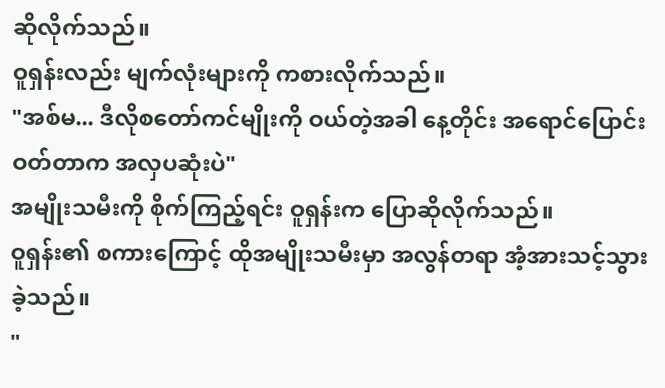ဆိုလိုက်သည်။
ဝူရှန်းလည်း မျက်လုံးများကို ကစားလိုက်သည်။
"အစ်မ... ဒီလိုစတော်ကင်မျိုးကို ဝယ်တဲ့အခါ နေ့တိုင်း အရောင်ပြောင်းဝတ်တာက အလှပဆုံးပဲ"
အမျိုးသမီးကို စိုက်ကြည့်ရင်း ဝူရှန်းက ပြောဆိုလိုက်သည်။
ဝူရှန်း၏ စကားကြောင့် ထိုအမျိုးသမီးမှာ အလွန်တရာ အံ့အားသင့်သွားခဲ့သည်။
"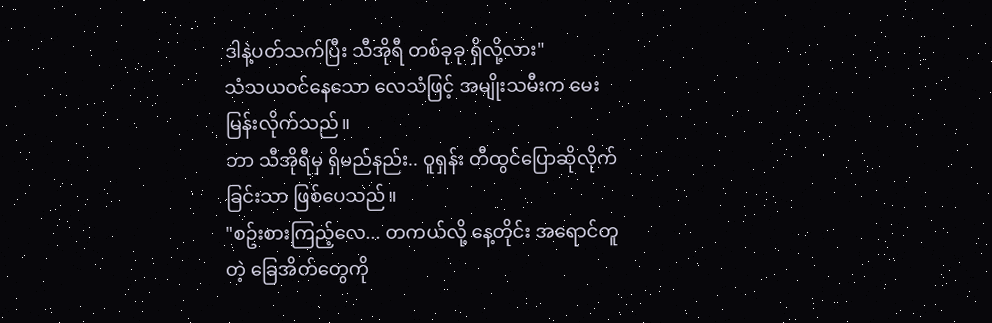ဒါနဲ့ပတ်သက်ပြီး သီအိုရီ တစ်ခုခု ရှိလို့လား"
သံသယဝင်နေသော လေသံဖြင့် အမျိုးသမီးက မေးမြန်းလိုက်သည်။
ဘာ သီအိုရီမှ ရှိမည်နည်း.. ဝူရှန်း တီထွင်ပြောဆိုလိုက်ခြင်းသာ ဖြစ်ပေသည်။
"စဥ်းစားကြည့်လေ... တကယ်လို့ နေ့တိုင်း အရောင်တူတဲ့ ခြေအိတ်တွေကို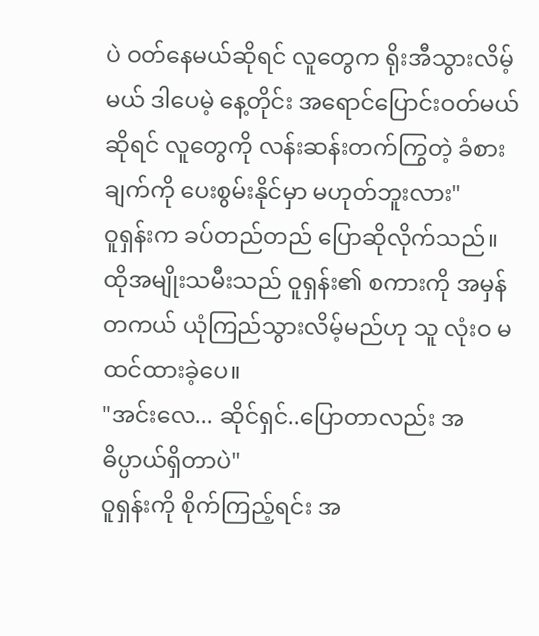ပဲ ဝတ်နေမယ်ဆိုရင် လူတွေက ရိုးအီသွားလိမ့်မယ် ဒါပေမဲ့ နေ့တိုင်း အရောင်ပြောင်းဝတ်မယ်ဆိုရင် လူတွေကို လန်းဆန်းတက်ကြွတဲ့ ခံစားချက်ကို ပေးစွမ်းနိုင်မှာ မဟုတ်ဘူးလား"
ဝူရှန်းက ခပ်တည်တည် ပြောဆိုလိုက်သည်။
ထိုအမျိုးသမီးသည် ဝူရှန်း၏ စကားကို အမှန်တကယ် ယုံကြည်သွားလိမ့်မည်ဟု သူ လုံးဝ မထင်ထားခဲ့ပေ။
"အင်းလေ... ဆိုင်ရှင်..ပြောတာလည်း အဓိပ္ပာယ်ရှိတာပဲ"
ဝူရှန်းကို စိုက်ကြည့်ရင်း အ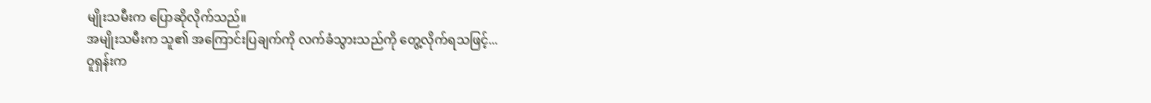မျိုးသမီးက ပြောဆိုလိုက်သည်။
အမျိုးသမီးက သူ၏ အကြောင်းပြချက်ကို လက်ခံသွားသည်ကို တွေ့လိုက်ရသဖြင့်...
ဝူရှန်းက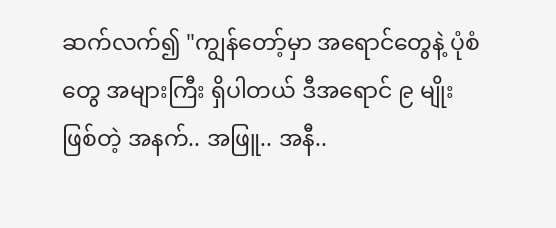ဆက်လက်၍ "ကျွန်တော့်မှာ အရောင်တွေနဲ့ ပုံစံတွေ အများကြီး ရှိပါတယ် ဒီအရောင် ၉ မျိုးဖြစ်တဲ့ အနက်.. အဖြူ.. အနီ..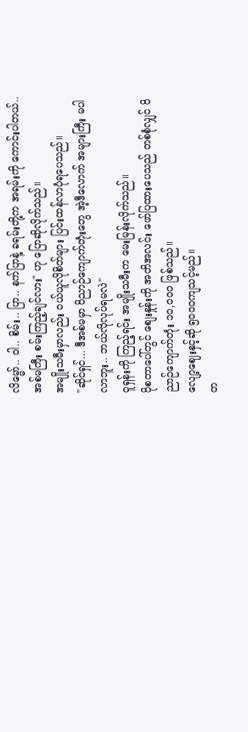လိမ္မော်.. ဝါ.. စိမ်း.. ပြာ.. နက်ပြာနဲ့ ခရမ်းတို့က အရမ်းကို ကောင်းပါတယ်..အစ်မကြီး စမ်းကြည့်ချင်လား" ဟု ပြောဆိုလိုက်သည်။
အမျိုးသမီးမှာလည်း ဝယ်ယူလိုစိတ်များ ပြင်းထန်လာပုံရပေသည်။
"ဆိုင်ရှင်... ဒီအစ်မမှာ ဝိညာဉ်ကျောက်တုံးတွေ အဲ့ဒီလောက် အများကြီး မပါလာဘူး.. ဘယ်လိုလုပ်ရမလဲ"
ဝူရှန်းကို ကြည့်ရင်း အမျိုးသမီးက မေးမြန်းလိုက်သည်။
ပိုစတာပေါ်တွင် စျေးနှုန်းကို အတိအလင်း ဖော်ပြထားပေသည် တစ်စုံလျှင် ဝိညာဉ်ကျောက်တုံး ၁၀,၀၀၀ ဖြစ်သည်။
လျော့ဈေးနှင့်ဆို ၅၀၀၀ကျသင့်မည်။
တ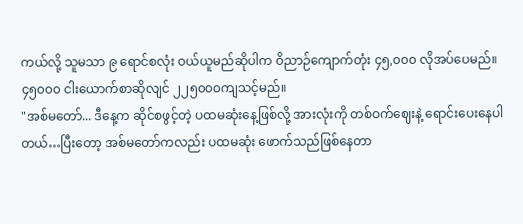ကယ်လို့ သူမသာ ၉ ရောင်စလုံး ဝယ်ယူမည်ဆိုပါက ဝိညာဉ်ကျောက်တုံး ၄၅,၀၀၀ လိုအပ်ပေမည်။
၄၅၀၀၀ ငါးယောက်စာဆိုလျင် ၂၂၅၀၀၀ကျသင့်မည်။
"အစ်မတော်... ဒီနေ့က ဆိုင်စဖွင့်တဲ့ ပထမဆုံးနေ့ဖြစ်လို့ အားလုံးကို တစ်ဝက်ဈေးနဲ့ ရောင်းပေးနေပါတယ်…ပြီးတော့ အစ်မတော်ကလည်း ပထမဆုံး ဖောက်သည်ဖြစ်နေတာ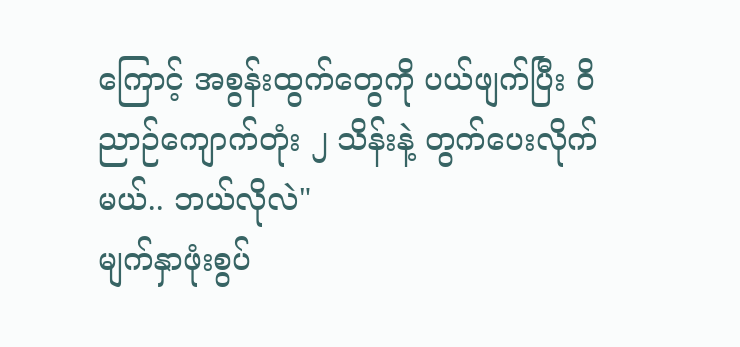ကြောင့် အစွန်းထွက်တွေကို ပယ်ဖျက်ပြီး ဝိညာဉ်ကျောက်တုံး ၂ သိန်းနဲ့ တွက်ပေးလိုက်မယ်.. ဘယ်လိုလဲ"
မျက်နှာဖုံးစွပ်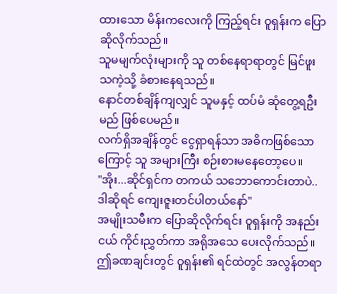ထားသော မိန်းကလေးကို ကြည့်ရင်း ဝူရှန်းက ပြောဆိုလိုက်သည်။
သူမမျက်လုံးများကို သူ တစ်နေရာရာတွင် မြင်ဖူးသကဲ့သို့ ခံစားနေရသည်။
နောင်တစ်ချိန်ကျလျှင် သူမနှင့် ထပ်မံ ဆုံတွေ့ရဦးမည် ဖြစ်ပေမည်။
လက်ရှိအချိန်တွင် ငွေရှာရန်သာ အဓိကဖြစ်သောကြောင့် သူ အများကြီး စဉ်းစားမနေတော့ပေ။
"အိုး...ဆိုင်ရှင်က တကယ် သဘောကောင်းတာပဲ.. ဒါဆိုရင် ကျေးဇူးတင်ပါတယ်နော်"
အမျိုးသမီးက ပြောဆိုလိုက်ရင်း ဝူရှန်းကို အနည်းငယ် ကိုင်းညွှတ်ကာ အရိုအသေ ပေးလိုက်သည်။
ဤခဏချင်းတွင် ဝူရှန်း၏ ရင်ထဲတွင် အလွန်တရာ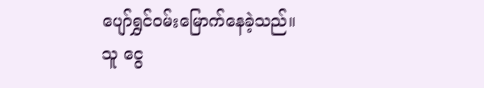ပျော်ရွှင်ဝမ်းမြောက်နေခဲ့သည်။
သူ ငွေ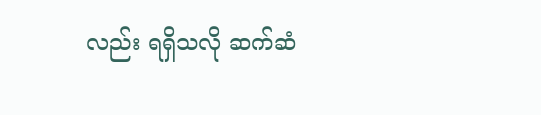လည်း ရရှိသလို ဆက်ဆံ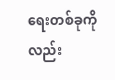ရေးတစ်ခုကိုလည်း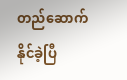တည်ဆောက်နိုင်ခဲ့ပြီ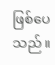ဖြစ်ပေသည်။